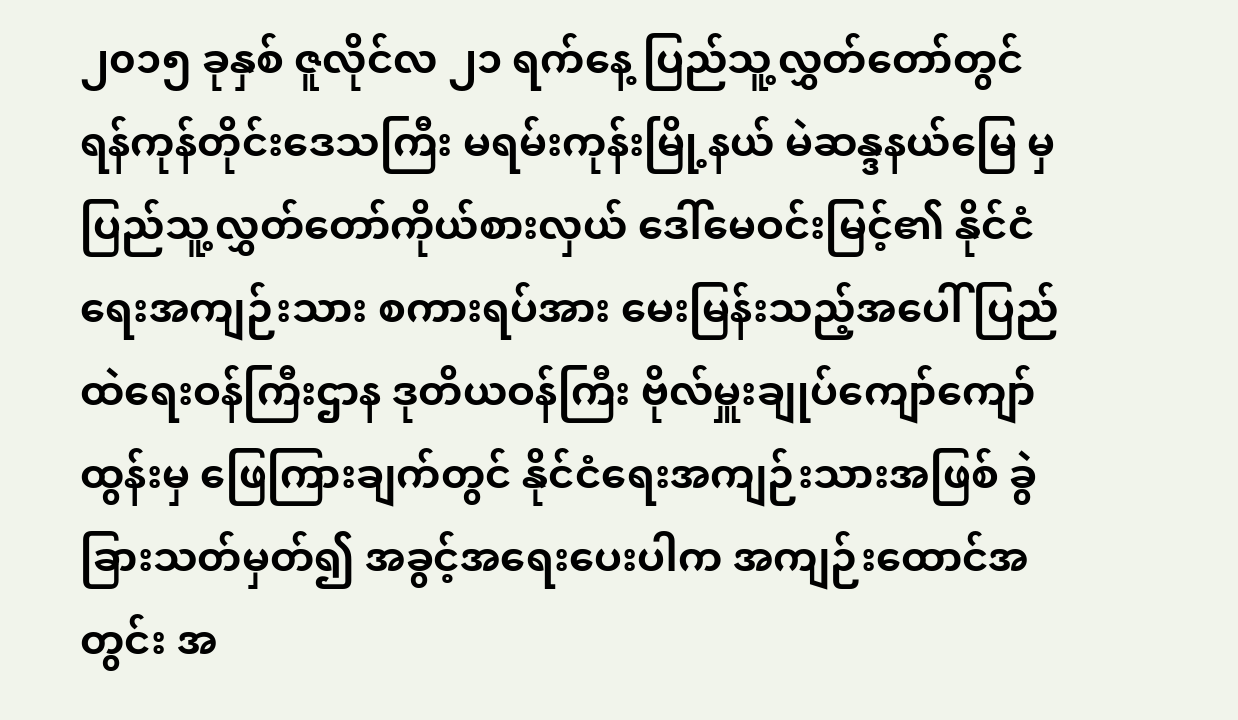၂၀၁၅ ခုနှစ် ဇူလိုင်လ ၂၁ ရက်နေ့ ပြည်သူ့လွှတ်တော်တွင် ရန်ကုန်တိုင်းဒေသကြီး မရမ်းကုန်းမြို့နယ် မဲဆန္ဒနယ်မြေ မှ ပြည်သူ့လွှတ်တော်ကိုယ်စားလှယ် ဒေါ်မေဝင်းမြင့်၏ နိုင်ငံရေးအကျဉ်းသား စကားရပ်အား မေးမြန်းသည့်အပေါ် ပြည်ထဲရေးဝန်ကြီးဌာန ဒုတိယဝန်ကြီး ဗိုလ်မှူးချုပ်ကျော်ကျော်ထွန်းမှ ဖြေကြားချက်တွင် နိုင်ငံရေးအကျဉ်းသားအဖြစ် ခွဲခြားသတ်မှတ်၍ အခွင့်အရေးပေးပါက အကျဉ်းထောင်အတွင်း အ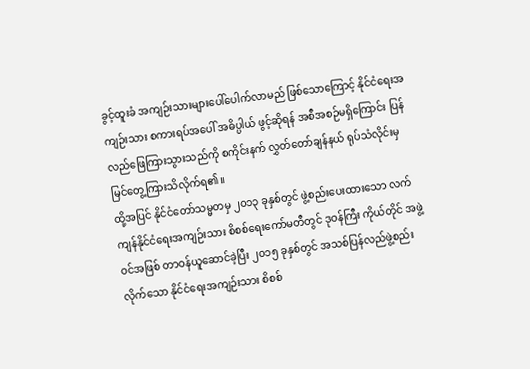ခွင့်ထူးခံ အကျဉ်းသားများပေါ်ပေါက်လာမည် ဖြစ်သောကြောင့် နိုင်ငံရေးအကျဉ်းသား စကားရပ်အပေါ် အဓိပ္ပါယ် ဖွင့်ဆိုရန် အစီအစဉ်မရှိကြောင်း ပြန်လည်ဖြေကြားသွားသည်ကို စကိုင်းနက် လွှတ်တော်ချန်နယ် ရုပ်သံလိုင်းမှ မြင်တွေ့ကြားသိလိုက်ရ၏။
ထို့အပြင် နိုင်ငံတော်သမ္မတမှ ၂၀၁၃ ခုနှစ်တွင် ဖွဲ့စည်းပေးထားသော လက်ကျန်နိုင်ငံရေးအကျဉ်းသား စိစစ်ရေးကော်မတီတွင် ဒုဝန်ကြီး ကိုယ်တိုင် အဖွဲ့ဝင်အဖြစ် တာဝန်ယူဆောင်ခဲ့ပြီး ၂၀၁၅ ခုနှစ်တွင် အသစ်ပြန်လည်ဖွဲ့စည်းလိုက်သော နိုင်ငံရေးအကျဉ်းသား စိစစ်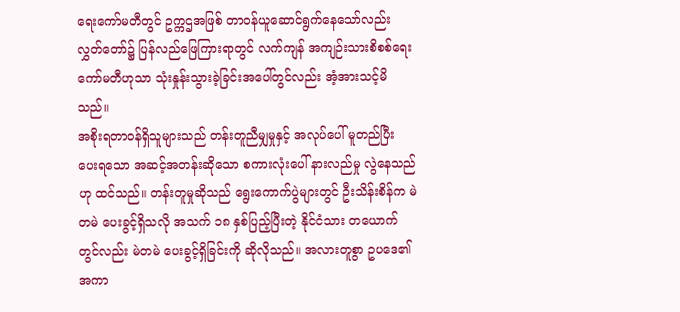ရေးကော်မတီတွင် ဥက္ကဌအဖြစ် တာဝန်ယူဆောင်ရွက်နေသော်လည်း လွှတ်တော်၌ ပြန်လည်ဖြေကြားရာတွင် လက်ကျန် အကျဉ်းသားစိစစ်ရေး ကော်မတီဟုသာ သုံးနှုန်းသွားခဲ့ခြင်းအပေါ်တွင်လည်း အံ့အားသင့်မိသည်။
အစိုးရတာဝန်ရှိသူများသည် တန်းတူညီမျှမှုနှင့် အလုပ်ပေါ် မူတည်ပြီး ပေးရသော အဆင့်အတန်းဆိုသော စကားလုံးပေါ် နားလည်မှု လွဲနေသည်ဟု ထင်သည်။ တန်းတူမှုဆိုသည် ရွေးကောက်ပွဲများတွင် ဦးသိန်းစိန်က မဲတမဲ ပေးခွင့်ရှိသလို အသက် ၁၈ နှစ်ပြည့်ပြီးတဲ့ နိုင်ငံသား တယောက်တွင်လည်း မဲတမဲ ပေးခွင့်ရှိခြင်းကို ဆိုလိုသည်။ အလားတူစွာ ဥပဒေ၏ အကာ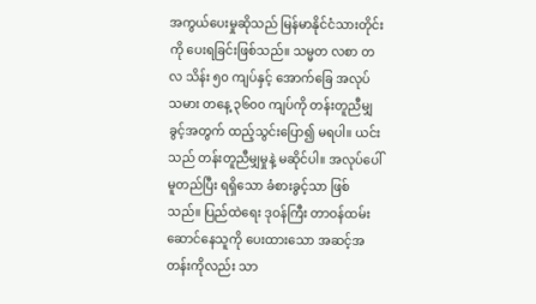အကွယ်ပေးမှုဆိုသည် မြန်မာနိုင်ငံသားတိုင်းကို ပေးရခြင်းဖြစ်သည်။ သမ္မတ လစာ တလ သိန်း ၅၀ ကျပ်နှင့် အောက်ခြေ အလုပ်သမား တနေ့ ၃၆၀၀ ကျပ်ကို တန်းတူညီမျှခွင့်အတွက် ထည့်သွင်းပြော၍ မရပါ။ ယင်းသည် တန်းတူညီမျှမှုနဲ့ မဆိုင်ပါ။ အလုပ်ပေါ် မူတည်ပြီး ရရှိသော ခံစားခွင့်သာ ဖြစ်သည်။ ပြည်ထဲရေး ဒုဝန်ကြီး တာဝန်ထမ်းဆောင်နေသူကို ပေးထားသော အဆင့်အတန်းကိုလည်း သာ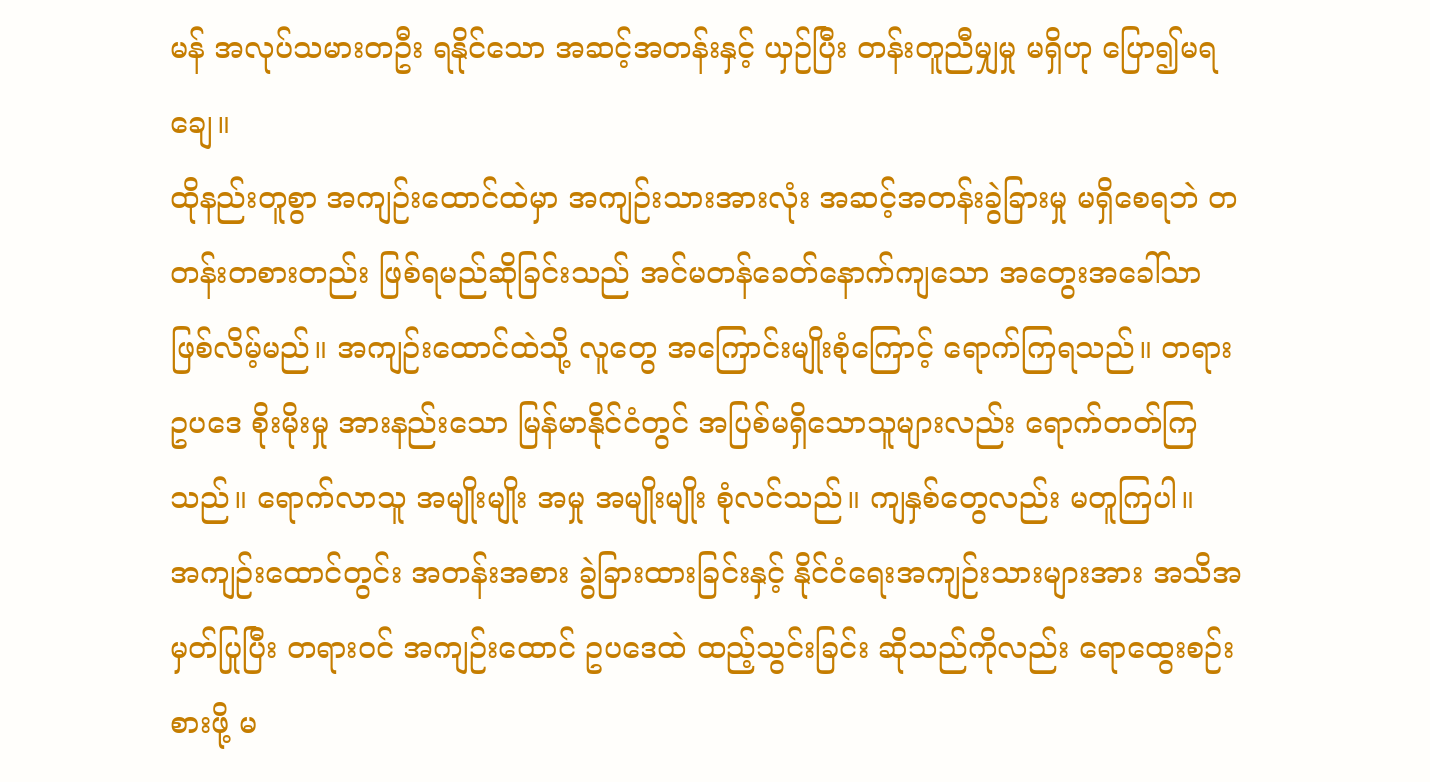မန် အလုပ်သမားတဦး ရနိုင်သော အဆင့်အတန်းနှင့် ယှဉ်ပြီး တန်းတူညီမျှမှု မရှိဟု ပြော၍မရချေ။
ထိုနည်းတူစွာ အကျဉ်းထောင်ထဲမှာ အကျဉ်းသားအားလုံး အဆင့်အတန်းခွဲခြားမှု မရှိစေရဘဲ တတန်းတစားတည်း ဖြစ်ရမည်ဆိုခြင်းသည် အင်မတန်ခေတ်နောက်ကျသော အတွေးအခေါ်သာ ဖြစ်လိမ့်မည်။ အကျဉ်းထောင်ထဲသို့ လူတွေ အကြောင်းမျိုးစုံကြောင့် ရောက်ကြရသည်။ တရားဥပဒေ စိုးမိုးမှု အားနည်းသော မြန်မာနိုင်ငံတွင် အပြစ်မရှိသောသူများလည်း ရောက်တတ်ကြသည်။ ရောက်လာသူ အမျိုးမျိုး အမှု အမျိုးမျိုး စုံလင်သည်။ ကျနှစ်တွေလည်း မတူကြပါ။
အကျဉ်းထောင်တွင်း အတန်းအစား ခွဲခြားထားခြင်းနှင့် နိုင်ငံရေးအကျဉ်းသားများအား အသိအမှတ်ပြုပြီး တရားဝင် အကျဉ်းထောင် ဥပဒေထဲ ထည့်သွင်းခြင်း ဆိုသည်ကိုလည်း ရောထွေးစဉ်းစားဖို့ မ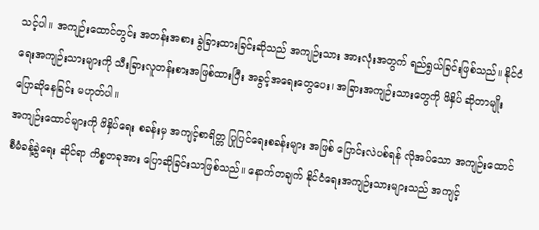သင့်ပါ။ အကျဉ်းထောင်တွင်း အတန်းအစား ခွဲခြားထားခြင်းဆိုသည် အကျဉ်းသား အားလုံးအတွက် ရည်ရွယ်ခြင်းဖြစ်သည်။ နိုင်ငံရေးအကျဉ်းသားများကို သီးခြားလူတန်းစားအဖြစ်ထားပြီး အခွင့်အရေးတွေပေး၊ အခြားအကျဉ်းသားတွေကို ဖိနှိပ် ဆိုတာမျိုး ပြောဆိုနေခြင်း မဟုတ်ပါ။
အကျဉ်းထောင်များကို ဖိနှိပ်ရေး စခန်းမှ အကျင့်စာရိတ္တ ပြုပြင်ရေးစခန်းများ အဖြစ် ပြောင်းလဲပစ်ရန် လိုအပ်သော အကျဉ်းထောင် စီမံခန့်ခွဲရေး ဆိုင်ရာ ကိစ္စတခုအား ပြောဆိုခြင်းသာဖြစ်သည်။ နောက်တချက် နိုင်ငံရေးအကျဉ်းသားများသည် အကျင့်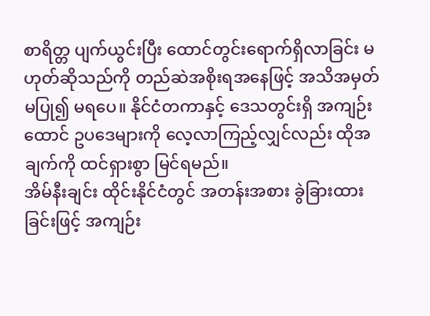စာရိတ္တ ပျက်ယွင်းပြီး ထောင်တွင်းရောက်ရှိလာခြင်း မဟုတ်ဆိုသည်ကို တည်ဆဲအစိုးရအနေဖြင့် အသိအမှတ် မပြု၍ မရပေ။ နိုင်ငံတကာနှင့် ဒေသတွင်းရှိ အကျဉ်းထောင် ဥပဒေများကို လေ့လာကြည့်လျှင်လည်း ထိုအချက်ကို ထင်ရှားစွာ မြင်ရမည်။
အိမ်နီးချင်း ထိုင်းနိုင်ငံတွင် အတန်းအစား ခွဲခြားထားခြင်းဖြင့် အကျဉ်း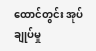ထောင်တွင်း အုပ်ချုပ်မှု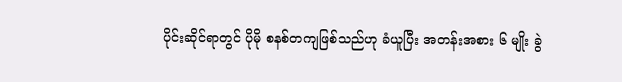ပိုင်းဆိုင်ရာတွင် ပိုမို စနစ်တကျဖြစ်သည်ဟု ခံယူပြီး အတန်းအစား ၆ မျိုး ခွဲ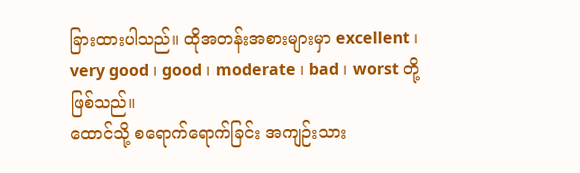ခြားထားပါသည်။ ထိုအတန်းအစားများမှာ excellent ၊ very good ၊ good ၊ moderate ၊ bad ၊ worst တို့ ဖြစ်သည်။
ထောင်သို့ စရောက်ရောက်ခြင်း အကျဉ်းသား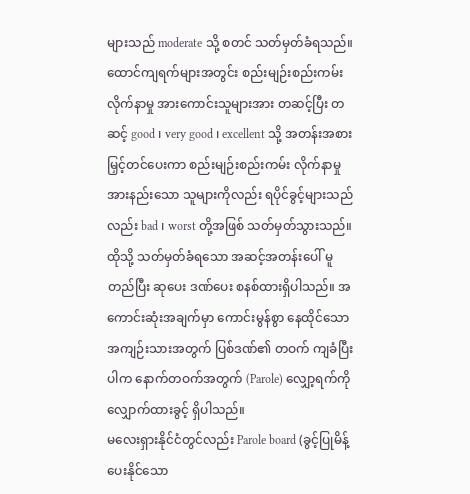များသည် moderate သို့ စတင် သတ်မှတ်ခံရသည်။ ထောင်ကျရက်များအတွင်း စည်းမျဉ်းစည်းကမ်း လိုက်နာမှု အားကောင်းသူများအား တဆင့်ပြီး တဆင့် good ၊ very good ၊ excellent သို့ အတန်းအစားမြှင့်တင်ပေးကာ စည်းမျဉ်းစည်းကမ်း လိုက်နာမှု အားနည်းသော သူများကိုလည်း ရပိုင်ခွင့်များသည်လည်း bad ၊ worst တို့အဖြစ် သတ်မှတ်သွားသည်။ ထိုသို့ သတ်မှတ်ခံရသော အဆင့်အတန်းပေါ် မူတည်ပြီး ဆုပေး ဒဏ်ပေး စနစ်ထားရှိပါသည်။ အကောင်းဆုံးအချက်မှာ ကောင်းမွန်စွာ နေထိုင်သော အကျဉ်းသားအတွက် ပြစ်ဒဏ်၏ တဝက် ကျခံပြီးပါက နောက်တဝက်အတွက် (Parole) လျှော့ရက်ကို လျှောက်ထားခွင့် ရှိပါသည်။
မလေးရှားနိုင်ငံတွင်လည်း Parole board (ခွင့်ပြုမိန့်ပေးနိုင်သော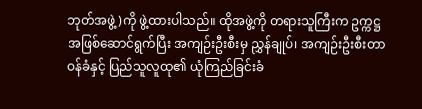ဘုတ်အဖွဲ့)ကို ဖွဲ့ထားပါသည်။ ထိုအဖွဲ့ကို တရားသူကြီးက ဥက္ကဋ္ဌအဖြစ်ဆောင်ရွက်ပြီး အကျဉ်းဦးစီးမှ ညွှန်ချုပ်၊ အကျဉ်းဦးစီးတာဝန်ခံနှင့် ပြည်သူလူထု၏ ယုံကြည်ခြင်းခံ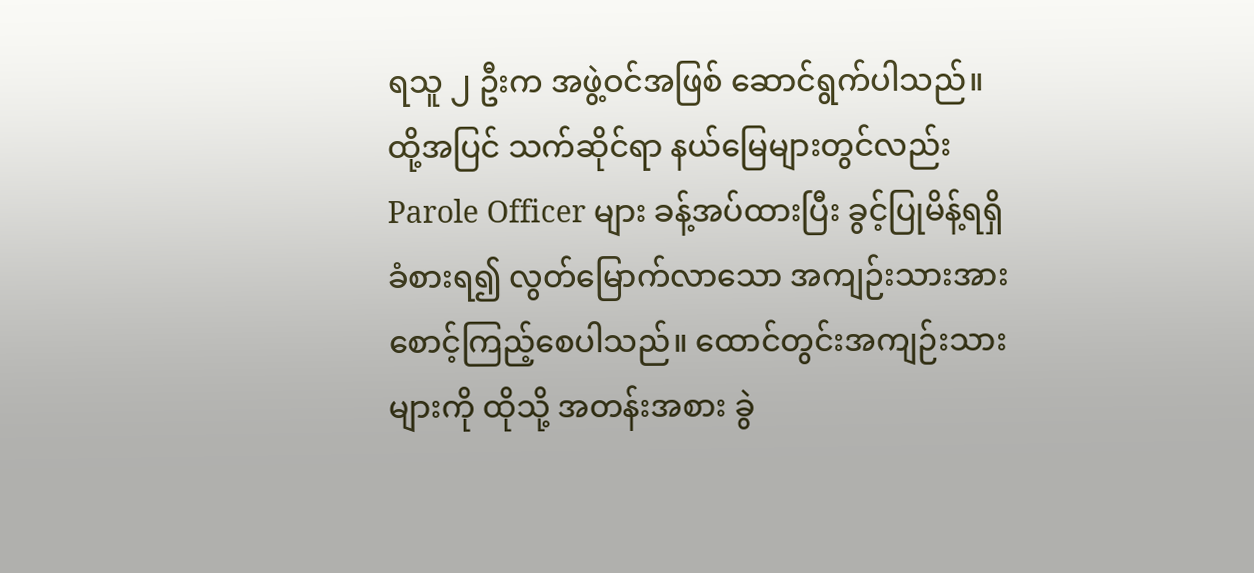ရသူ ၂ ဦးက အဖွဲ့ဝင်အဖြစ် ဆောင်ရွက်ပါသည်။ ထို့အပြင် သက်ဆိုင်ရာ နယ်မြေများတွင်လည်း Parole Officer များ ခန့်အပ်ထားပြီး ခွင့်ပြုမိန့်ရရှိခံစားရ၍ လွတ်မြောက်လာသော အကျဉ်းသားအား စောင့်ကြည့်စေပါသည်။ ထောင်တွင်းအကျဉ်းသားများကို ထိုသို့ အတန်းအစား ခွဲ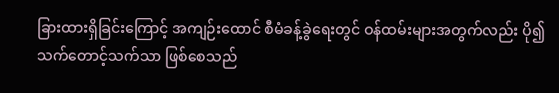ခြားထားရှိခြင်းကြောင့် အကျဉ်းထောင် စီမံခန့်ခွဲရေးတွင် ဝန်ထမ်းများအတွက်လည်း ပို၍ သက်တောင့်သက်သာ ဖြစ်စေသည်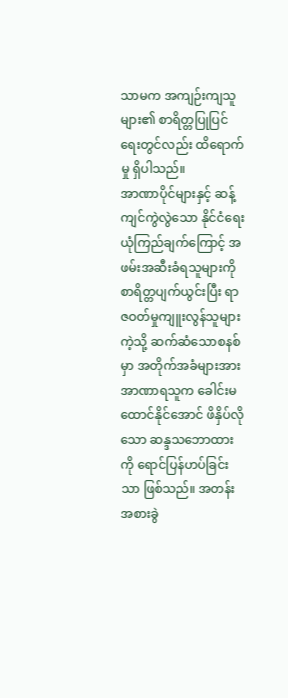သာမက အကျဉ်းကျသူများ၏ စာရိတ္တပြုပြင်ရေးတွင်လည်း ထိရောက်မှု ရှိပါသည်။
အာဏာပိုင်များနှင့် ဆန့်ကျင်ကွဲလွဲသော နိုင်ငံရေးယုံကြည်ချက်ကြောင့် အဖမ်းအဆီးခံရသူများကို စာရိတ္တပျက်ယွင်းပြီး ရာဇဝတ်မှုကျူးလွန်သူများကဲ့သို့ ဆက်ဆံသောစနစ်မှာ အတိုက်အခံများအား အာဏာရသူက ခေါင်းမထောင်နိုင်အောင် ဖိနှိပ်လိုသော ဆန္ဒသဘောထားကို ရောင်ပြန်ဟပ်ခြင်းသာ ဖြစ်သည်။ အတန်းအစားခွဲ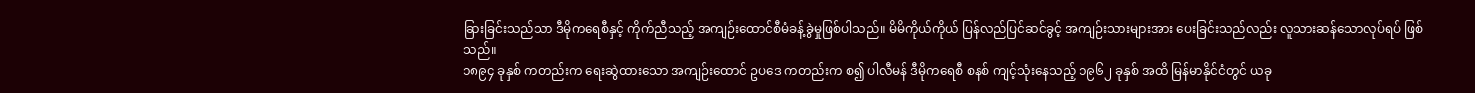ခြားခြင်းသည်သာ ဒီမိုကရေစီနှင့် ကိုက်ညီသည့် အကျဉ်းထောင်စီမံခန့်ခွဲမှုဖြစ်ပါသည်။ မိမိကိုယ်ကိုယ် ပြန်လည်ပြင်ဆင်ခွင့် အကျဉ်းသားများအား ပေးခြင်းသည်လည်း လူသားဆန်သောလုပ်ရပ် ဖြစ်သည်။
၁၈၉၄ ခုနှစ် ကတည်းက ရေးဆွဲထားသော အကျဉ်းထောင် ဥပဒေ ကတည်းက စ၍ ပါလီမန် ဒီမိုကရေစီ စနစ် ကျင့်သုံးနေသည့် ၁၉၆၂ ခုနှစ် အထိ မြန်မာနိုင်ငံတွင် ယခု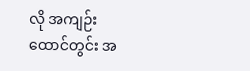လို အကျဉ်းထောင်တွင်း အ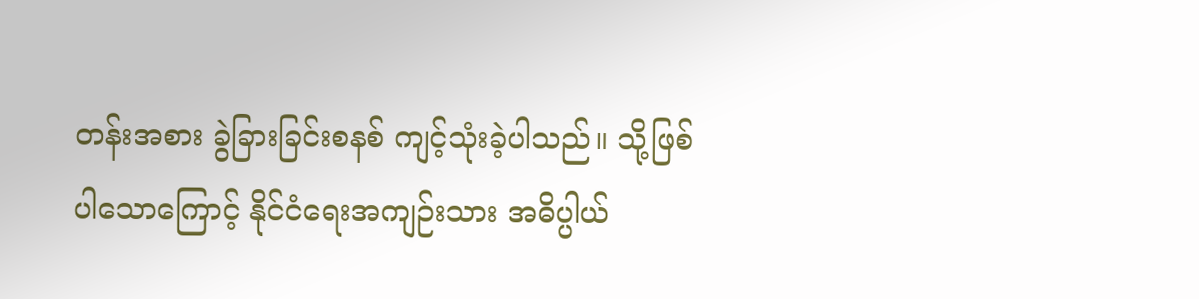တန်းအစား ခွဲခြားခြင်းစနစ် ကျင့်သုံးခဲ့ပါသည်။ သို့ဖြစ်ပါသောကြောင့် နိုင်ငံရေးအကျဉ်းသား အဓိပ္ပါယ်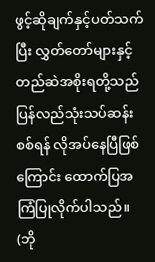ဖွင့်ဆိုချက်နှင့်ပတ်သက်ပြီး လွှတ်တော်များနှင့် တည်ဆဲအစိုးရတို့သည် ပြန်လည်သုံးသပ်ဆန်းစစ်ရန် လိုအပ်နေပြီဖြစ်ကြောင်း ထောက်ပြအကြံပြုလိုက်ပါသည်။
(ဘို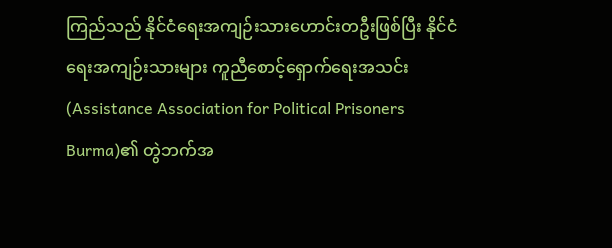ကြည်သည် နိုင်ငံရေးအကျဉ်းသားဟောင်းတဦးဖြစ်ပြီး နိုင်ငံရေးအကျဉ်းသားများ ကူညီစောင့်ရှောက်ရေးအသင်း (Assistance Association for Political Prisoners Burma)၏ တွဲဘက်အ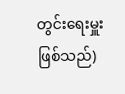တွင်းရေးမှူးဖြစ်သည်)